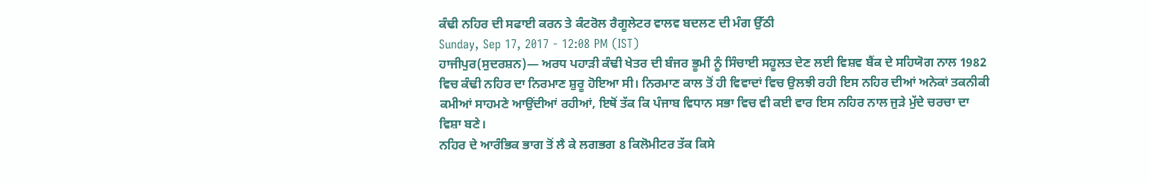ਕੰਢੀ ਨਹਿਰ ਦੀ ਸਫਾਈ ਕਰਨ ਤੇ ਕੰਟਰੋਲ ਰੈਗੂਲੇਟਰ ਵਾਲਵ ਬਦਲਣ ਦੀ ਮੰਗ ਉੱਠੀ
Sunday, Sep 17, 2017 - 12:08 PM (IST)
ਹਾਜੀਪੁਰ(ਸੁਦਰਸ਼ਨ)— ਅਰਧ ਪਹਾੜੀ ਕੰਢੀ ਖੇਤਰ ਦੀ ਬੰਜਰ ਭੂਮੀ ਨੂੰ ਸਿੰਚਾਈ ਸਹੂਲਤ ਦੇਣ ਲਈ ਵਿਸ਼ਵ ਬੈਂਕ ਦੇ ਸਹਿਯੋਗ ਨਾਲ 1982 ਵਿਚ ਕੰਢੀ ਨਹਿਰ ਦਾ ਨਿਰਮਾਣ ਸ਼ੁਰੂ ਹੋਇਆ ਸੀ। ਨਿਰਮਾਣ ਕਾਲ ਤੋਂ ਹੀ ਵਿਵਾਦਾਂ ਵਿਚ ਉਲਝੀ ਰਹੀ ਇਸ ਨਹਿਰ ਦੀਆਂ ਅਨੇਕਾਂ ਤਕਨੀਕੀ ਕਮੀਆਂ ਸਾਹਮਣੇ ਆਉਂਦੀਆਂ ਰਹੀਆਂ, ਇਥੋਂ ਤੱਕ ਕਿ ਪੰਜਾਬ ਵਿਧਾਨ ਸਭਾ ਵਿਚ ਵੀ ਕਈ ਵਾਰ ਇਸ ਨਹਿਰ ਨਾਲ ਜੁੜੇ ਮੁੱਦੇ ਚਰਚਾ ਦਾ ਵਿਸ਼ਾ ਬਣੇ।
ਨਹਿਰ ਦੇ ਆਰੰਭਿਕ ਭਾਗ ਤੋਂ ਲੈ ਕੇ ਲਗਭਗ 8 ਕਿਲੋਮੀਟਰ ਤੱਕ ਕਿਸੇ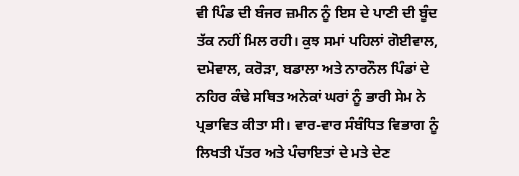ਵੀ ਪਿੰਡ ਦੀ ਬੰਜਰ ਜ਼ਮੀਨ ਨੂੰ ਇਸ ਦੇ ਪਾਣੀ ਦੀ ਬੂੰਦ ਤੱਕ ਨਹੀਂ ਮਿਲ ਰਹੀ। ਕੁਝ ਸਮਾਂ ਪਹਿਲਾਂ ਗੋਈਵਾਲ, ਦਮੋਵਾਲ, ਕਰੋੜਾ, ਬਡਾਲਾ ਅਤੇ ਨਾਰਨੌਲ ਪਿੰਡਾਂ ਦੇ ਨਹਿਰ ਕੰਢੇ ਸਥਿਤ ਅਨੇਕਾਂ ਘਰਾਂ ਨੂੰ ਭਾਰੀ ਸੇਮ ਨੇ ਪ੍ਰਭਾਵਿਤ ਕੀਤਾ ਸੀ। ਵਾਰ-ਵਾਰ ਸੰਬੰਧਿਤ ਵਿਭਾਗ ਨੂੰ ਲਿਖਤੀ ਪੱਤਰ ਅਤੇ ਪੰਚਾਇਤਾਂ ਦੇ ਮਤੇ ਦੇਣ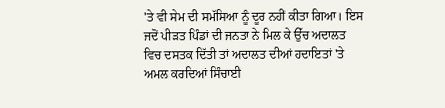'ਤੇ ਵੀ ਸੇਮ ਦੀ ਸਮੱਸਿਆ ਨੂੰ ਦੂਰ ਨਹੀਂ ਕੀਤਾ ਗਿਆ। ਇਸ ਜਦੋਂ ਪੀੜਤ ਪਿੰਡਾਂ ਦੀ ਜਨਤਾ ਨੇ ਮਿਲ ਕੇ ਉੱਚ ਅਦਾਲਤ ਵਿਚ ਦਸਤਕ ਦਿੱਤੀ ਤਾਂ ਅਦਾਲਤ ਦੀਆਂ ਹਦਾਇਤਾਂ 'ਤੇ ਅਮਲ ਕਰਦਿਆਂ ਸਿੰਚਾਈ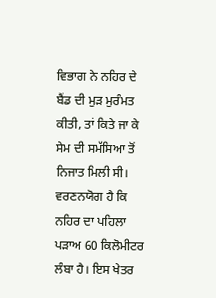ਵਿਭਾਗ ਨੇ ਨਹਿਰ ਦੇ ਬੈਂਡ ਦੀ ਮੁੜ ਮੁਰੰਮਤ ਕੀਤੀ, ਤਾਂ ਕਿਤੇ ਜਾ ਕੇ ਸੇਮ ਦੀ ਸਮੱਸਿਆ ਤੋਂ ਨਿਜਾਤ ਮਿਲੀ ਸੀ।
ਵਰਣਨਯੋਗ ਹੈ ਕਿ ਨਹਿਰ ਦਾ ਪਹਿਲਾ ਪੜਾਅ 60 ਕਿਲੋਮੀਟਰ ਲੰਬਾ ਹੈ। ਇਸ ਖੇਤਰ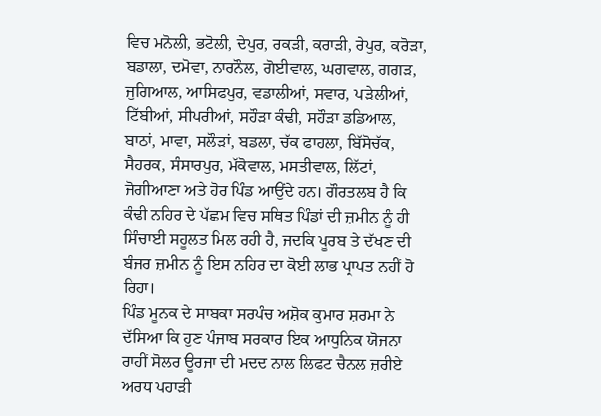ਵਿਚ ਮਨੋਲੀ, ਭਟੋਲੀ, ਦੇਪੁਰ, ਰਕੜੀ, ਕਰਾੜੀ, ਰੇਪੁਰ, ਕਰੋੜਾ, ਬਡਾਲਾ, ਦਮੋਵਾ, ਨਾਰਨੌਲ, ਗੋਈਵਾਲ, ਘਗਵਾਲ, ਗਗੜ, ਜੁਗਿਆਲ, ਆਸਿਫਪੁਰ, ਵਡਾਲੀਆਂ, ਸਵਾਰ, ਪੜੇਲੀਆਂ, ਟਿੱਬੀਆਂ, ਸੀਪਰੀਆਂ, ਸਹੌੜਾ ਕੰਢੀ, ਸਹੌੜਾ ਡਡਿਆਲ, ਬਾਠਾਂ, ਮਾਵਾ, ਸਲੌੜਾਂ, ਬਡਲਾ, ਚੱਕ ਫਾਹਲਾ, ਬਿੱਸੋਚੱਕ, ਸੈਹਰਕ, ਸੰਸਾਰਪੁਰ, ਮੱਕੋਵਾਲ, ਮਸਤੀਵਾਲ, ਲਿੱਟਾਂ, ਜੋਗੀਆਣਾ ਅਤੇ ਹੋਰ ਪਿੰਡ ਆਉਂਦੇ ਹਨ। ਗੌਰਤਲਬ ਹੈ ਕਿ ਕੰਢੀ ਨਹਿਰ ਦੇ ਪੱਛਮ ਵਿਚ ਸਥਿਤ ਪਿੰਡਾਂ ਦੀ ਜ਼ਮੀਨ ਨੂੰ ਹੀ ਸਿੰਚਾਈ ਸਹੂਲਤ ਮਿਲ ਰਹੀ ਹੈ, ਜਦਕਿ ਪੂਰਬ ਤੇ ਦੱਖਣ ਦੀ ਬੰਜਰ ਜ਼ਮੀਨ ਨੂੰ ਇਸ ਨਹਿਰ ਦਾ ਕੋਈ ਲਾਭ ਪ੍ਰਾਪਤ ਨਹੀਂ ਹੋ ਰਿਹਾ।
ਪਿੰਡ ਮੂਨਕ ਦੇ ਸਾਬਕਾ ਸਰਪੰਚ ਅਸ਼ੋਕ ਕੁਮਾਰ ਸ਼ਰਮਾ ਨੇ ਦੱਸਿਆ ਕਿ ਹੁਣ ਪੰਜਾਬ ਸਰਕਾਰ ਇਕ ਆਧੁਨਿਕ ਯੋਜਨਾ ਰਾਹੀਂ ਸੋਲਰ ਊਰਜਾ ਦੀ ਮਦਦ ਨਾਲ ਲਿਫਟ ਚੈਨਲ ਜ਼ਰੀਏ ਅਰਧ ਪਹਾੜੀ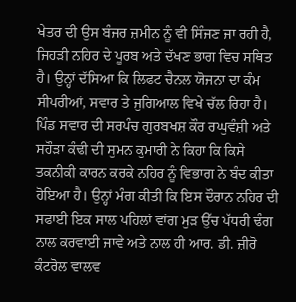ਖੇਤਰ ਦੀ ਉਸ ਬੰਜਰ ਜ਼ਮੀਨ ਨੂੰ ਵੀ ਸਿੰਜਣ ਜਾ ਰਹੀ ਹੈ, ਜਿਹੜੀ ਨਹਿਰ ਦੇ ਪੂਰਬ ਅਤੇ ਦੱਖਣ ਭਾਗ ਵਿਚ ਸਥਿਤ ਹੈ। ਉਨ੍ਹਾਂ ਦੱਸਿਆ ਕਿ ਲਿਫਟ ਚੈਨਲ ਯੋਜਨਾ ਦਾ ਕੰਮ ਸੀਪਰੀਆਂ, ਸਵਾਰ ਤੇ ਜੁਗਿਆਲ ਵਿਖੇ ਚੱਲ ਰਿਹਾ ਹੈ। ਪਿੰਡ ਸਵਾਰ ਦੀ ਸਰਪੰਚ ਗੁਰਬਖਸ਼ ਕੌਰ ਰਘੁਵੰਸ਼ੀ ਅਤੇ ਸਹੌੜਾ ਕੰਢੀ ਦੀ ਸੁਮਨ ਕੁਮਾਰੀ ਨੇ ਕਿਹਾ ਕਿ ਕਿਸੇ ਤਕਨੀਕੀ ਕਾਰਨ ਕਰਕੇ ਨਹਿਰ ਨੂੰ ਵਿਭਾਗ ਨੇ ਬੰਦ ਕੀਤਾ ਹੋਇਆ ਹੈ। ਉਨ੍ਹਾਂ ਮੰਗ ਕੀਤੀ ਕਿ ਇਸ ਦੌਰਾਨ ਨਹਿਰ ਦੀ ਸਫਾਈ ਇਕ ਸਾਲ ਪਹਿਲਾਂ ਵਾਂਗ ਮੁੜ ਉੱਚ ਪੱਧਰੀ ਢੰਗ ਨਾਲ ਕਰਵਾਈ ਜਾਵੇ ਅਤੇ ਨਾਲ ਹੀ ਆਰ. ਡੀ. ਜ਼ੀਰੋ ਕੰਟਰੋਲ ਵਾਲਵ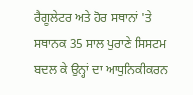ਰੈਗੂਲੇਟਰ ਅਤੇ ਹੋਰ ਸਥਾਨਾਂ 'ਤੇ ਸਥਾਨਕ 35 ਸਾਲ ਪੁਰਾਣੇ ਸਿਸਟਮ ਬਦਲ ਕੇ ਉਨ੍ਹਾਂ ਦਾ ਆਧੁਨਿਕੀਕਰਨ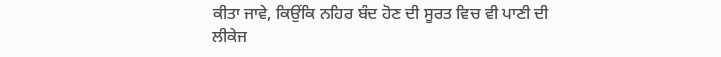ਕੀਤਾ ਜਾਵੇ, ਕਿਉਂਕਿ ਨਹਿਰ ਬੰਦ ਹੋਣ ਦੀ ਸੂਰਤ ਵਿਚ ਵੀ ਪਾਣੀ ਦੀ ਲੀਕੇਜ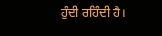ਹੁੰਦੀ ਰਹਿੰਦੀ ਹੈ।